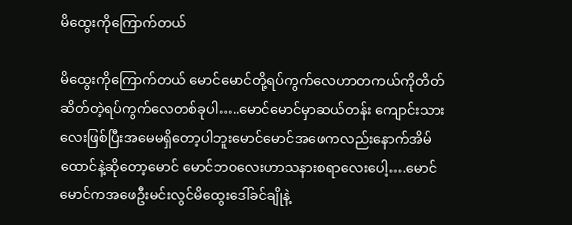မိထွေးကိုကြောက်တယ်

မိထွေးကိုကြောက်တယ် မောင်မောင်တို့ရပ်ကွက်လေဟာတကယ်ကိုတိတ်ဆိတ်တဲ့ရပ်ကွက်လေတစ်ခုပါ…..မောင်မောင်မှာဆယ်တန်း ကျောင်းသားလေးဖြစ်ပြီးအမေမရှိတော့ပါဘူးမောင်မောင်အဖေကလည်းနောက်အိမ်ထောင်နဲ့ဆိုတော့မောင် မောင်ဘ၀လေးဟာသနားစရာလေးပေါ့….မောင်မောင်ကအဖေဦးမင်းလွင်မိထွေးဒေါ်ခင်ချိုနဲ့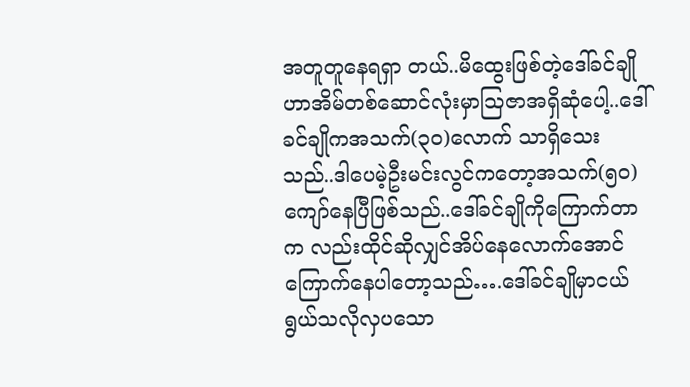အတူတူနေရရှာ တယ်..မိထွေးဖြစ်တဲ့ဒေါ်ခင်ချိုဟာအိမ်တစ်ဆောင်လုံးမှာသြဇာအရှိဆုံပေါ့..ဒေါ်ခင်ချိုကအသက်(၃၀)လောက် သာရှိသေးသည်..ဒါပေမဲ့ဦးမင်းလွင်ကတော့အသက်(၅၀)ကျော်နေပြီဖြစ်သည်..ဒေါ်ခင်ချိုကိုကြောက်တာက လည်းထိုင်ဆိုလျှင်အိပ်နေလောက်အောင်ကြောက်နေပါတော့သည်….ဒေါ်ခင်ချိုမှာငယ်ရွယ်သလိုလှပသော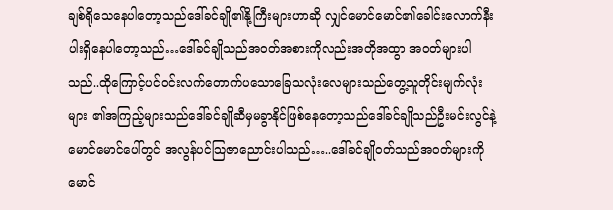ချစ်ရိုသေနေပါတော့သည်ဒေါ်ခင်ချို၏နို့ကြီးများဟာဆို လျှင်မောင်မောင်၏ခေါင်းလောက်နီးပါးရှိနေပါတော့သည်…ဒေါ်ခင်ချိုသည်အဝတ်အစားကိုလည်းအတိုအထွာ အဝတ်များပါသည်..ထိုကြောင့်ပင်ဝင်းလက်တောက်ပသောခြေသလုံးလေများသည်တွေ့သူတိုင်းမျက်လုံးများ ၏အကြည့်များသည်ဒေါ်ခင်ချိုဆီမှမခွာနိုင်ဖြစ်နေတော့သည်ဒေါ်ခင်ချိုသည်ဦးမင်းလွင်နဲ့မောင်မောင်ပေါ်တွင် အလွန်ပင်သြဇာညောင်းပါသည်…..ဒေါ်ခင်ချိုဝတ်သည်အဝတ်များကိုမောင်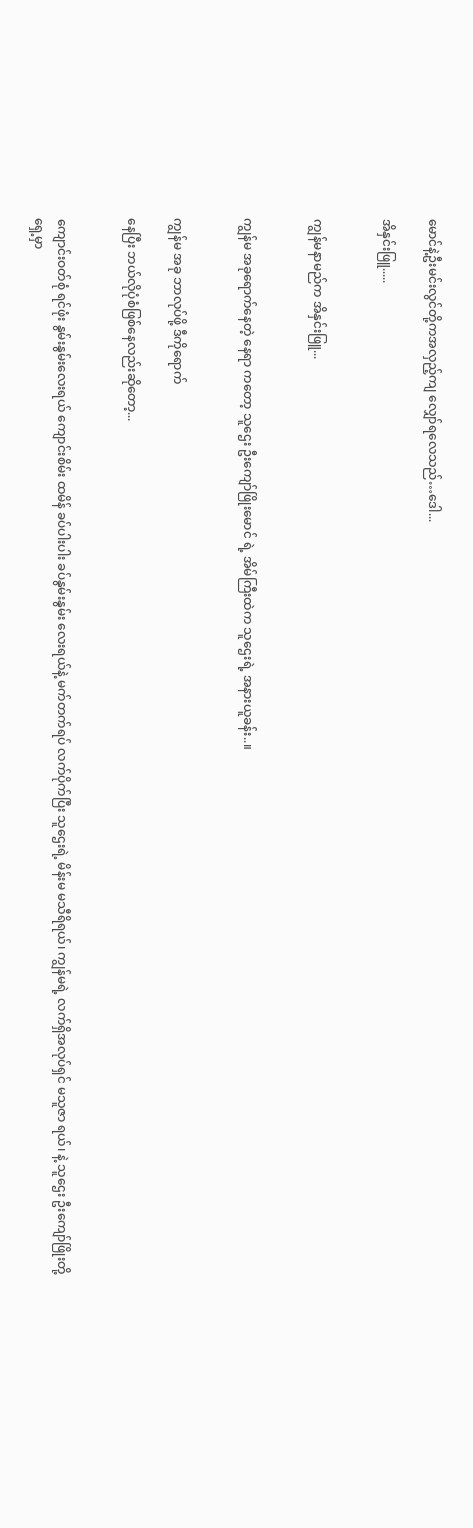မောင်နဲ့ဦးမင်းလွင်တို့ကအလှည့်ကျ လျှော်ရလေသည်…ဒေါ...

အိနှင်းဖြူ.....


ကျွန်မနာမည်က အိနှင်းဖြူ...


ကျွန်မ အခုရောက်နေတဲ့ နေရာ ကတော့ သူဌေး ဦးကျော်ဖြိုးမောင် ရဲ့ အိမ်ကြီးထဲက သူဌေးရဲ့ အနားယူခန်း..။


ကျွန်မ အခု ဘာလုပ်ဖို့ ဒီကိုရောက်

နေပြီး ဘယ်လိုပုံစံဖြစ်နေလည်းဆိုတော့...


ကျောင်းဝတ်စုံ ရင်ဖုံး နွမ်းနွမ်းလေးရယ် ကျောင်းစိမ်း ထမိန် ခပ်ပါးပါး ခပ်နွမ်းနွမ်း လေးရယ်နဲ့ မက်တက်ရပ် လက်ပိုက်ပြီး သူဌေးရဲ့ မိန်းမ မသီရိရယ်၊ ကျွန်မရဲ့ လက်ရှိအလုပ်ရှင် မသူဇာ ရယ်၊ နဲ့ သူဌေး ဦးကျော်ဖြိုးတို့ ရှေ့မှာ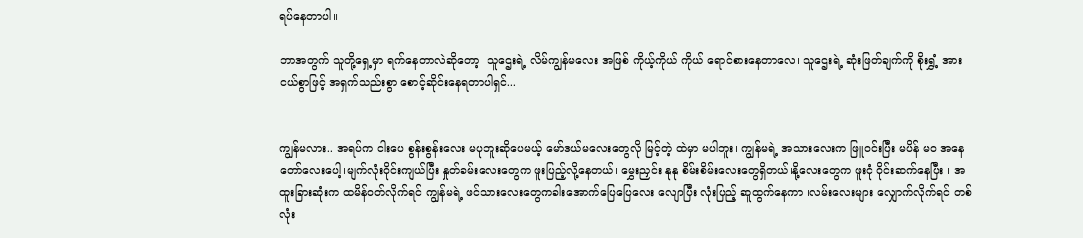ရပ်နေတာပါ။

ဘာအတွက် သူတို့ရှေ့မှာ ရက်နေတာလဲဆိုတော့  သူဌေးရဲ့ လိမ်ကျွန်မလေး အဖြစ် ကိုယ့်ကိုယ် ကိုယ် ရောင်စားနေတာလေ၊ သူဌေးရဲ့ ဆုံးဖြတ်ချက်ကို စိုးရွှံ့ အားငယ်စွာဖြင့် အရှက်သည်းစွာ စောင့်ဆိုင်းနေရတာပါရှင်...


ကျွန်မလား.. အရပ်က ငါးပေ စွန်းစွန်းလေး မပုဘူးဆိုပေမယ့် မော်ဒယ်မလေးတွေလို မြင့်တဲ့ ထဲမှာ မပါဘူး၊ ကျွန်မရဲ့ အသားလေးက ဖြူဝင်းပြီး မပိန် မဝ အနေတော်လေးပေါ့၊မျက်လုံးဝိုင်းကျယ်ပြီး နှုတ်ခမ်းလေးတွေက ဖူးပြည့်လို့နေတယ်၊ မွှေးညှင်း နုနု စိမ်းစိမ်းလေးတွေရှိတယ်၊နို့လေးတွေက ဖူးငုံ ဝိုင်းဆက်နေပြီး ၊ အထူးခြားဆုံးက ထမိန်ဝတ်လိုက်ရင် ကျွန်မရဲ့ ဖင်သားလေးတွေကခါးအောက်ပြေပြေလေး လျောပြီး လုံးပြည့် ဆူထွက်နေကာ ၊လမ်းလေးများ လျှောက်လိုက်ရင် တစ်လုံး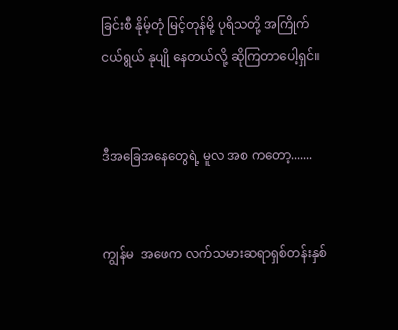ခြင်းစီ နိုမ့်တုံ မြင့်တုန်မို့ ပုရိသတို့ အကြိုက် ငယ်ရွယ် နုပျို နေတယ်လို့ ဆိုကြတာပေါ့ရှင်။


ဒီအခြေအနေတွေရဲ့ မူလ အစ ကတော့.......


ကျွန်မ  အဖေက လက်သမားဆရာရှစ်တန်းနှစ်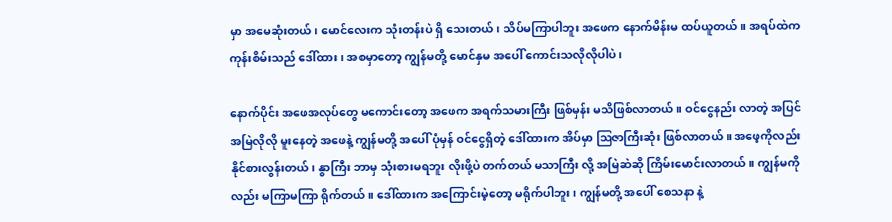မှာ အမေဆုံးတယ်၊ မောင်လေးက သုံးတန်းပဲ ရှိ သေးတယ်၊ သိပ်မကြာပါဘူး အဖေက နောက်မိန်းမ ထပ်ယူတယ်။ အရပ်ထဲက ကုန်းစိမ်းသည် ဒေါ်ထား ၊ အစမှာတော့ ကျွန်မတို့ မောင်နှမ အပေါ် ကောင်းသလိုလိုပါပဲ၊

နောက်ပိုင်း အဖေအလုပ်တွေ မကောင်းတော့ အဖေက အရက်သမားကြီး ဖြစ်မှန်း မသိဖြစ်လာတယ်။ ဝင်ငွေနည်း လာတဲ့ အပြင် အမြဲလိုလို မူးနေတဲ့ အဖေနဲ့ ကျွန်မတို့ အပေါ် ပုံမှန် ဝင်ငွေရှိတဲ့ ဒေါ်ထားက အိပ်မှာ ဩဇာကြီးဆုံး ဖြစ်လာတယ် ။ အဖေ့ကိုလည်း နိုင်စားလွန်းတယ်၊ နွာကြီး ဘာမှ သုံးစားမရဘူး လိုးဖို့ပဲ တက်တယ် မသာကြီး လို့ အမြဲဆဲဆို ကြိမ်းမောင်းလာတယ်။ ကျွန်မကိုလည်း မကြာမကြာ ရိုက်တယ်။ ဒေါ်ထားက အကြောင်းမဲ့တော့ မရိုက်ပါဘူး၊ ကျွန်မတို့ အပေါ် စေသနာ နဲ့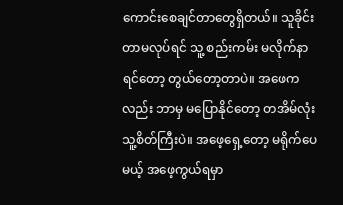ကောင်းစေချင်တာတွေရှိတယ်။ သူခိုင်းတာမလုပ်ရင် သူ့ စည်းကမ်း မလိုက်နာရင်တော့ တွယ်တော့တာပဲ။ အဖေကလည်း ဘာမှ မပြောနိုင်တော့ တအိမ်လုံး သူ့စိတ်ကြီးပဲ။ အဖေ့ရှေ့တော့ မရိုက်ပေမယ့် အဖေ့ကွယ်ရမှာ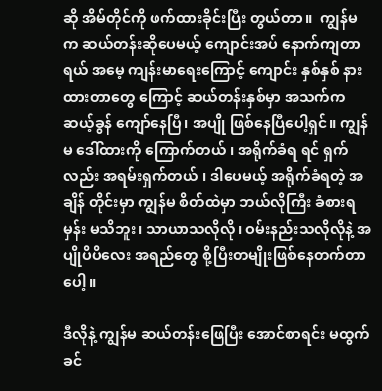ဆို အိမ်တိုင်ကို ဖက်ထားခိုင်းပြီး တွယ်တာ။  ကျွန်မက ဆယ်တန်းဆိုပေမယ့် ကျောင်းအပ် နောက်ကျတာရယ် အမေ့ ကျန်းမာရေးကြောင့် ကျောင်း နှစ်နှစ် နားထားတာတွေ ကြောင့် ဆယ်တန်းနှစ်မှာ အသက်က ဆယ့်ခွန် ကျော်နေပြီ၊ အပျို ဖြစ်နေပြီပေါ့ရှင်။ ကျွန်မ ဒေါ်ထားကို ကြောက်တယ် ၊ အရိုက်ခံရ ရင် ရှက်လည်း အရမ်းရှက်တယ် ၊ ဒါပေမယ့် အရိုက်ခံရတဲ့ အချိန် တိုင်းမှာ ကျွန်မ စိတ်ထဲမှာ ဘယ်လိုကြီး ခံစားရမှန်း မသိဘူး၊ သာယာသလိုလို၊ ဝမ်းနည်းသလိုလိုနဲ့ အပျိုပိပိလေး အရည်တွေ စို့ပြီးတမျိုးဖြစ်နေတက်တာပေါ့။

ဒီလိုနဲ့ ကျွန်မ ဆယ်တန်းဖြေပြီး အောင်စာရင်း မထွက်ခင်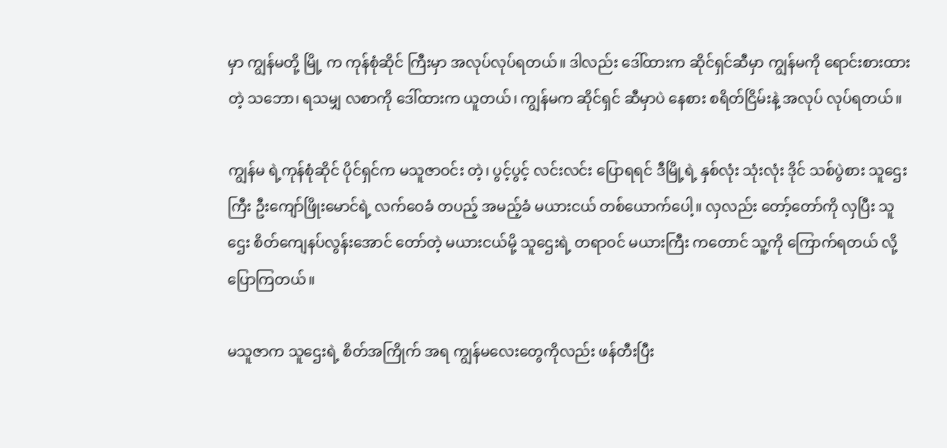မှာ ကျွန်မတို့ မြို့ က ကုန်စုံဆိုင် ကြီးမှာ အလုပ်လုပ်ရတယ်။ ဒါလည်း ဒေါ်ထားက ဆိုင်ရှင်ဆီမှာ ကျွန်မကို ရောင်းစားထားတဲ့ သဘော၊ ရသမျှ လစာကို ဒေါ်ထားက ယူတယ်၊ ကျွန်မက ဆိုင်ရှင် ဆီမှာပဲ နေစား စရိတ်ငြိမ်းနဲ့ အလုပ် လုပ်ရတယ်။

ကျွန်မ ရဲ့ကုန်စုံဆိုင် ပိုင်ရှင်က မသူဇာဝင်း တဲ့၊ ပွင့်ပွင့် လင်းလင်း ပြောရရင် ဒီမြို့ရဲ့ နှစ်လုံး သုံးလုံး ဒိုင် သစ်ပွဲစား သူဌေးကြီး ဦးကျော်ဖြိုးမောင်ရဲ့ လက်ဝေခံ တပည့် အမည့်ခံ မယားငယ် တစ်ယောက်ပေါ့။ လှလည်း တော့်တော်ကို လှပြီး သူဌေး စိတ်ကျေနပ်လွန်းအောင် တော်တဲ့ မယားငယ်မို့ သူဌေးရဲ့ တရာဝင် မယားကြီး ကတောင် သူ့ကို ကြောက်ရတယ် လို့ ပြောကြတယ်။

မသူဇာက သူဌေးရဲ့ စိတ်အကြိုက် အရ ကျွန်မလေးတွေကိုလည်း ဖန်တီးပြီး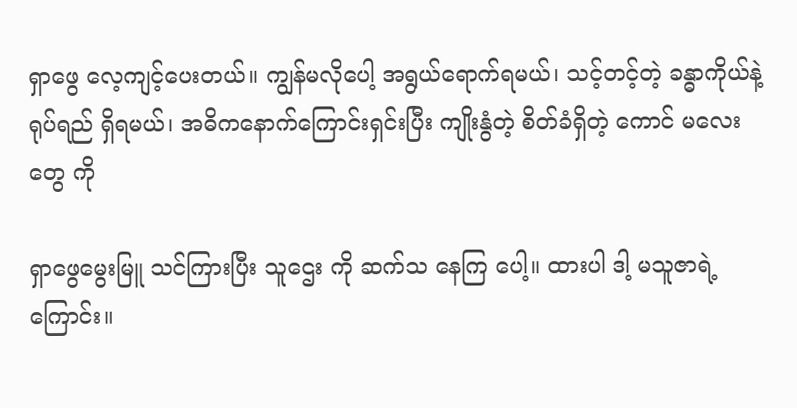ရှာဖွေ လေ့ကျင့်ပေးတယ်။ ကျွန်မလိုပေါ့ အရွယ်ရောက်ရမယ်၊ သင့်တင့်တဲ့ ခန္ဓာကိုယ်နဲ့ ရုပ်ရည် ရှိရမယ်၊ အဓိကနောက်ကြောင်းရှင်းပြီး ကျိုးနွံတဲ့ စိတ်ခံရှိတဲ့ ကောင် မလေးတွေ ကို

ရှာဖွေမွေးမြူ သင်ကြားပြီး သူဌေး ကို ဆက်သ နေကြ ပေါ့။ ထားပါ ဒါ့ မသူဇာရဲ့ ကြောင်း။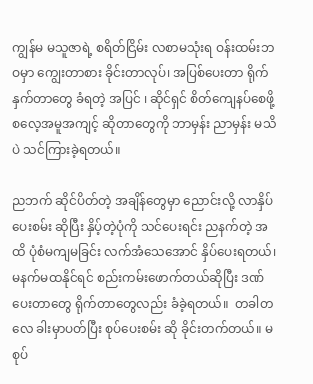ကျွန်မ မသူဇာရဲ့ စရိတ်ငြိမ်း လစာမသုံးရ ဝန်းထမ်းဘဝမှာ ကျွေးတာစား ခိုင်းတာလုပ်၊ အပြစ်ပေးတာ ရိုက်နှက်တာတွေ ခံရတဲ့ အပြင် ၊ ဆိုင်ရှင် စိတ်ကျေနပ်စေဖို့ စလေ့အမူအကျင့် ဆိုတာတွေကို ဘာမှန်း ညာမှန်း မသိပဲ သင်ကြားခဲ့ရတယ်။

ညဘက် ဆိုင်ပိတ်တဲ့ အချိန်တွေမှာ ညောင်းလို့ လာနှိပ်ပေးစမ်း ဆိုပြီး နှိပ့်တဲ့ပုံကို သင်ပေးရင်း ညနက်တဲ့ အထိ ပုံစံမကျမခြင်း လက်အံသေအောင် နှိပ်ပေးရတယ်၊ မနက်မထနိုင်ရင် စည်းကမ်းဖောက်တယ်ဆိုပြီး ဒဏ်ပေးတာတွေ ရိုက်တာတွေလည်း ခံခဲ့ရတယ်။  တခါတလေ ခါးမှာပတ်ပြီး စုပ်ပေးစမ်း ဆို ခိုင်းတက်တယ်။ မစုပ်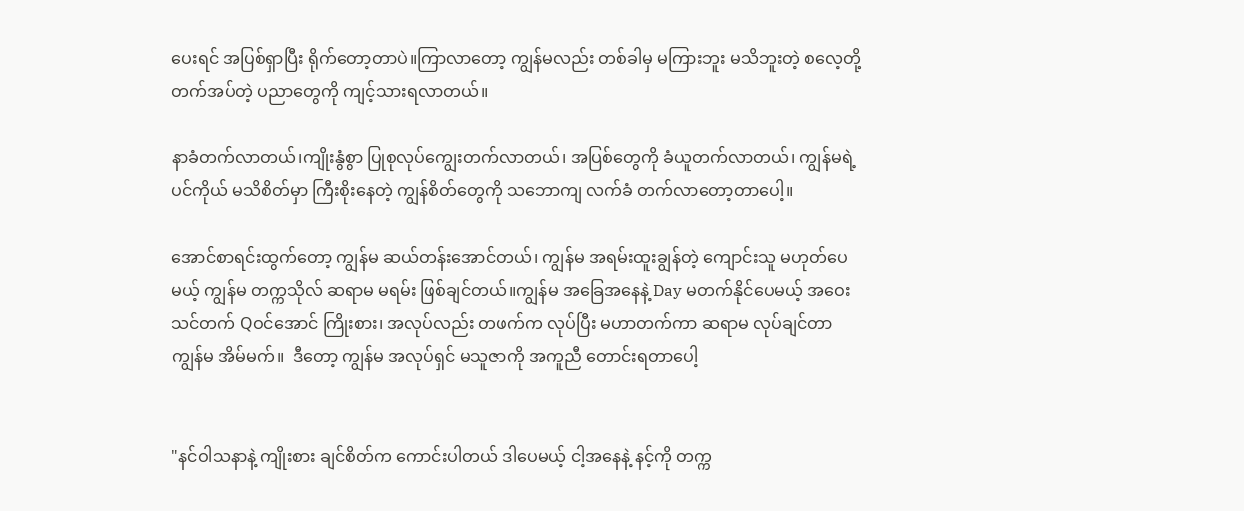ပေးရင် အပြစ်ရှာပြီး ရိုက်တော့တာပဲ။ကြာလာတော့ ကျွန်မလည်း တစ်ခါမှ မကြားဘူး မသိဘူးတဲ့ စလေ့တို့ တက်အပ်တဲ့ ပညာတွေကို ကျင့်သားရလာတယ်။

နာခံတက်လာတယ်၊ကျိုးနွံစွာ ပြုစုလုပ်ကျွေးတက်လာတယ်၊ အပြစ်တွေကို ခံယူတက်လာတယ်၊ ကျွန်မရဲ့ ပင်ကိုယ် မသိစိတ်မှာ ကြီးစိုးနေတဲ့ ကျွန်စိတ်တွေကို သဘောကျ လက်ခံ တက်လာတော့တာပေါ့။

အောင်စာရင်းထွက်တော့ ကျွန်မ ဆယ်တန်းအောင်တယ်၊ ကျွန်မ အရမ်းထူးချွန်တဲ့ ကျောင်းသူ မဟုတ်ပေမယ့် ကျွန်မ တက္ကသိုလ် ဆရာမ မရမ်း ဖြစ်ချင်တယ်။ကျွန်မ အခြေအနေနဲ့ Day မတက်နိုင်ပေမယ့် အဝေးသင်တက် Qဝင်အောင် ကြိုးစား၊ အလုပ်လည်း တဖက်က လုပ်ပြီး မဟာတက်ကာ ဆရာမ လုပ်ချင်တာ ကျွန်မ အိမ်မက်။  ဒီတော့ ကျွန်မ အလုပ်ရှင် မသူဇာကို အကူညီ တောင်းရတာပေါ့


"နင်ဝါသနာနဲ့ ကျိုးစား ချင်စိတ်က ကောင်းပါတယ် ဒါပေမယ့် ငါ့အနေနဲ့ နင့်ကို တက္က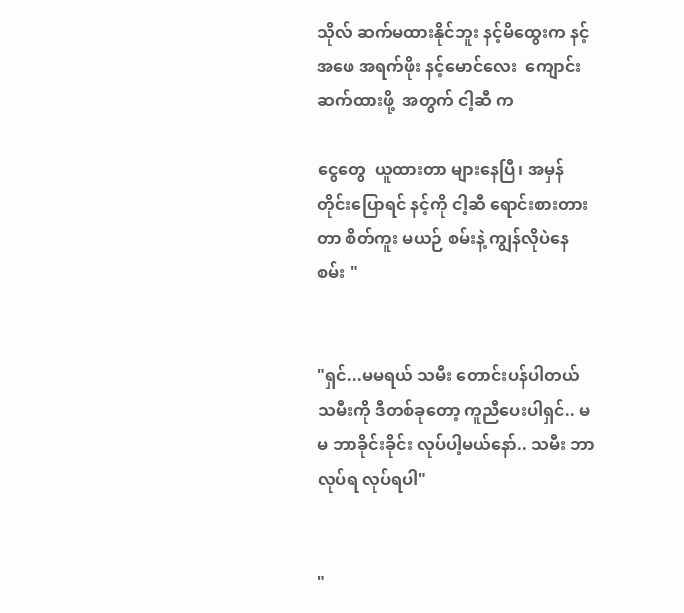သိုလ် ဆက်မထားနိုင်ဘူး နင့်မိထွေးက နင့်အဖေ အရက်ဖိုး နင့်မောင်လေး  ကျောင်းဆက်ထားဖို့  အတွက် ငါ့ဆီ က

ငွေတွေ  ယူထားတာ များနေပြီ၊ အမှန်တိုင်းပြောရင် နင့်ကို ငါ့ဆီ ရောင်းစားတားတာ စိတ်ကူး မယဉ် စမ်းနဲ့ ကျွန်လိုပဲနေစမ်း "


"ရှင်...မမရယ် သမီး တောင်းပန်ပါတယ် သမီးကို ဒီတစ်ခုတော့ ကူညီပေးပါရှင်.. မမ ဘာခိုင်းခိုင်း လုပ်ပါ့မယ်နော်.. သမီး ဘာလုပ်ရ လုပ်ရပါ"


"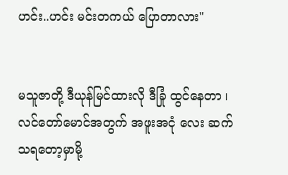ဟင်း..ဟင်း မင်းတကယ် ပြောတာလား"


မသူဇာတို့ ဒီယုန်မြင်ထားလို ဒီခြုံ ထွင်နေတာ ၊ လင်တော်မောင်အတွက် အဖူးအငုံ လေး ဆက်သရတော့မှာမို့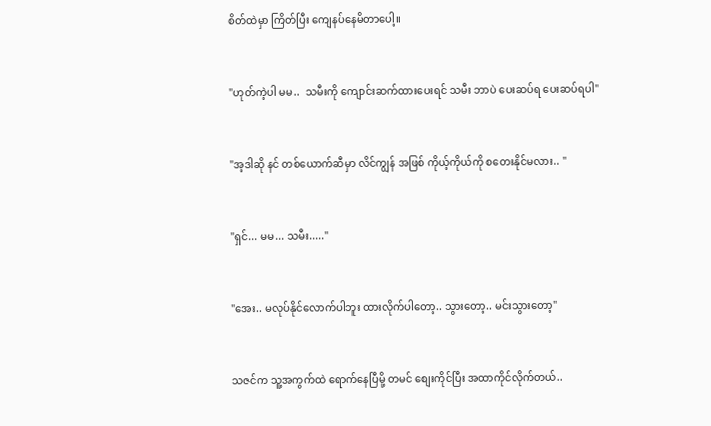စိတ်ထဲမှာ ကြိတ်ပြီး ကျေနပ်နေမိတာပေါ့။


"ဟုတ်ကဲ့ပါ မမ..  သမီးကို ကျောင်းဆက်ထားပေးရင် သမီး ဘာပဲ ပေးဆပ်ရ ပေးဆပ်ရပါ"


"အ့ဒါဆို နင် တစ်ယောက်ဆီမှာ လိင်ကျွန် အဖြစ် ကိုယ့်ကိုယ်ကို စတေးနိုင်မလား.. "


"ရှင်... မမ... သမီး....."


"အေး.. မလုပ်နိုင်လောက်ပါဘူး ထားလိုက်ပါတော့.. သွားတော့.. မင်းသွားတော့"


သဇင်က သူ့အကွက်ထဲ ရောက်နေပြီမို့ တမင် စျေးကိုင်ပြီး အထာကိုင်လိုက်တယ်..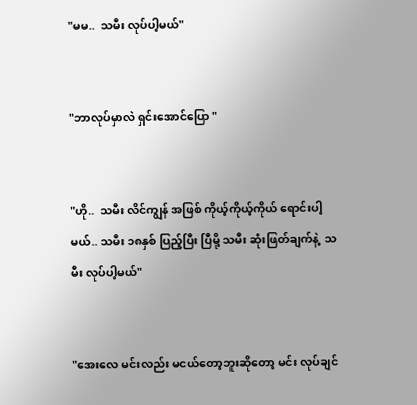"မမ..  သမီး လုပ်ပါ့မယ်"


"ဘာလုပ်မှာလဲ ရှင်းအောင်ပြော "


"ဟို..  သမီး လိင်ကျွန် အဖြစ် ကိုယ့်ကိုယ့်ကိုယ် ရောင်းပါ့မယ်.. သမီး ၁၈နှစ် ပြည့်ပြီး ပြီမို့ သမီး ဆုံးဖြတ်ချက်နဲ့  သမီး လုပ်ပါ့မယ်"


"အေးလေ မင်းလည်း မငယ်တော့ဘူးဆိုတော့ မင်း လုပ်ချင်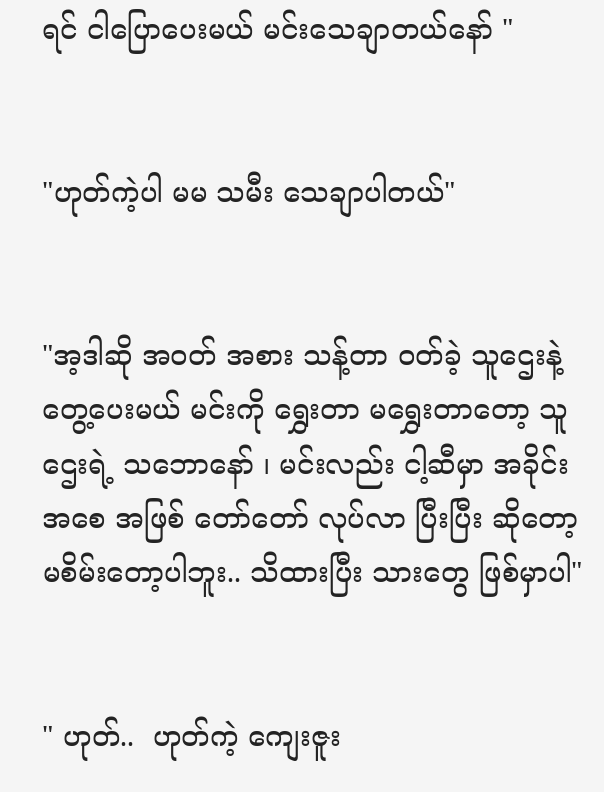ရင် ငါပြောပေးမယ် မင်းသေချာတယ်နော် "


"ဟုတ်ကဲ့ပါ မမ သမီး သေချာပါတယ်"


"အ့ဒါဆို အဝတ် အစား သန့်တာ ဝတ်ခဲ့ သူဌေးနဲ့ တွေ့ပေးမယ် မင်းကို ရွှေးတာ မရွှေးတာတော့ သူဌေးရဲ့ သဘောနော် ၊ မင်းလည်း ငါ့ဆီမှာ အခိုင်း အစေ အဖြစ် တော်တော် လုပ်လာ ပြီးပြီး ဆိုတော့ မစိမ်းတော့ပါဘူး.. သိထားပြီး သားတွေ ဖြစ်မှာပါ"


" ဟုတ်..  ဟုတ်ကဲ့ ကျေးဇူး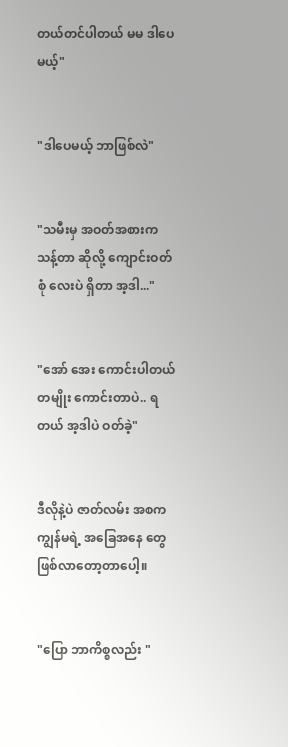တယ်တင်ပါတယ် မမ ဒါပေမယ့်"


"ဒါပေမယ့် ဘာဖြစ်လဲ"


"သမီးမှ အဝတ်အစားက သန့်တာ ဆိုလို့ ကျောင်းဝတ်စုံ လေးပဲ ရှိတာ အ့ဒါ..."


"အော် အေး ကောင်းပါတယ် တမျိုး ကောင်းတာပဲ.. ရတယ် အ့ဒါပဲ ဝတ်ခဲ့"


ဒီလိုနဲ့ပဲ ဇာတ်လမ်း အစက ကျွန်မရဲ့ အခြေအနေ တွေ ဖြစ်လာတော့တာပေါ့။


"ပြော ဘာကိစ္စလည်း "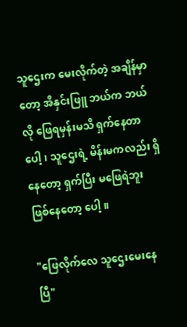သူဌေးက မေးလိုက်တဲ့ အချိန်မှာတော့ အိနှင်းဖြူ ဘယ်က ဘယ်လို ဖြေရမှန်းမသိ ရှက်နေတာပေါ့၊ သူဌေးရဲ့ မိန်းမကလည်း ရှိနေတော့ ရှက်ပြီး မဖြေရဲဘူး ဖြစ်နေတော့ ပေါ့။

"ဖြေလိုက်လေ သူဌေးမေးနေပြီ"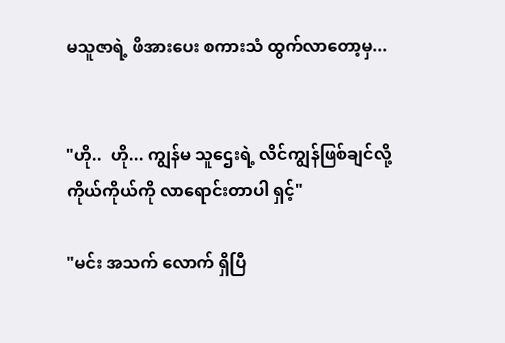မသူဇာရဲ့ ဖိအားပေး စကားသံ ထွက်လာတော့မှ...


"ဟို..  ဟို... ကျွန်မ သူဌေးရဲ့ လိင်ကျွန်ဖြစ်ချင်လို့ ကိုယ်ကိုယ်ကို လာရောင်းတာပါ ရှင့်"

"မင်း အသက် လောက် ရှိပြီ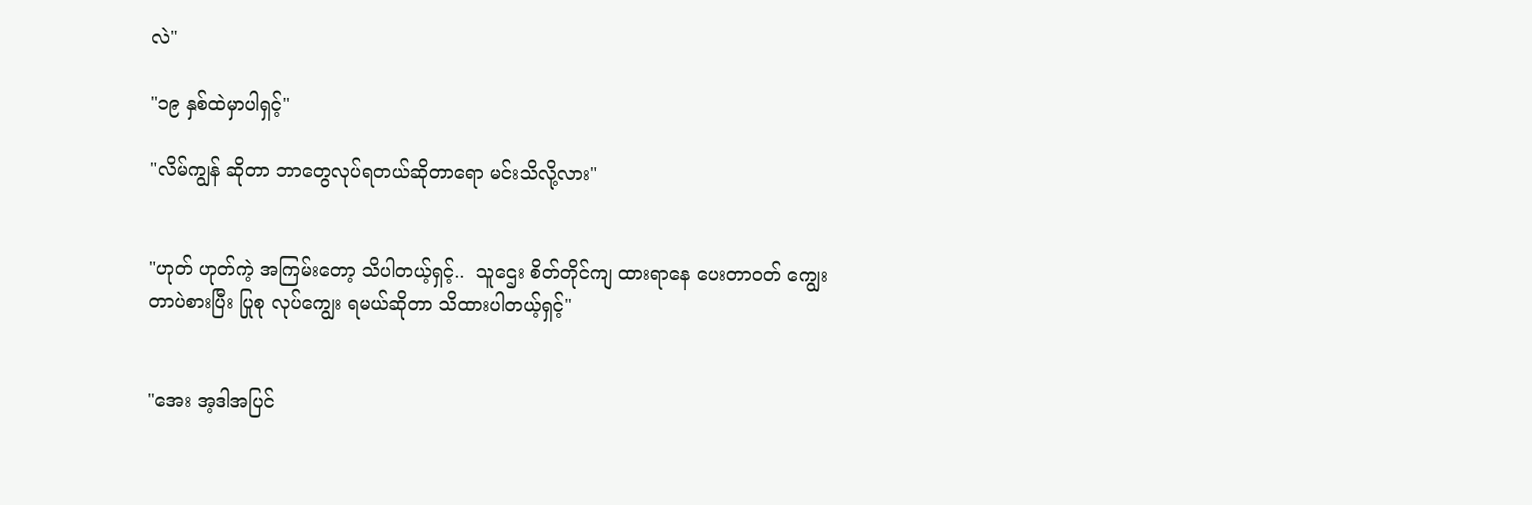လဲ"

"၁၉ နှစ်ထဲမှာပါရှင့်"

"လိမ်ကျွန် ဆိုတာ ဘာတွေလုပ်ရတယ်ဆိုတာရော မင်းသိလို့လား"


"ဟုတ် ဟုတ်ကဲ့ အကြမ်းတော့ သိပါတယ့်ရှင့်..  သူဌေး စိတ်တိုင်ကျ ထားရာနေ ပေးတာဝတ် ကျွေးတာပဲစားပြီး ပြုစု လုပ်ကျွေး ရမယ်ဆိုတာ သိထားပါတယ့်ရှင့်"


"အေး အ့ဒါအပြင်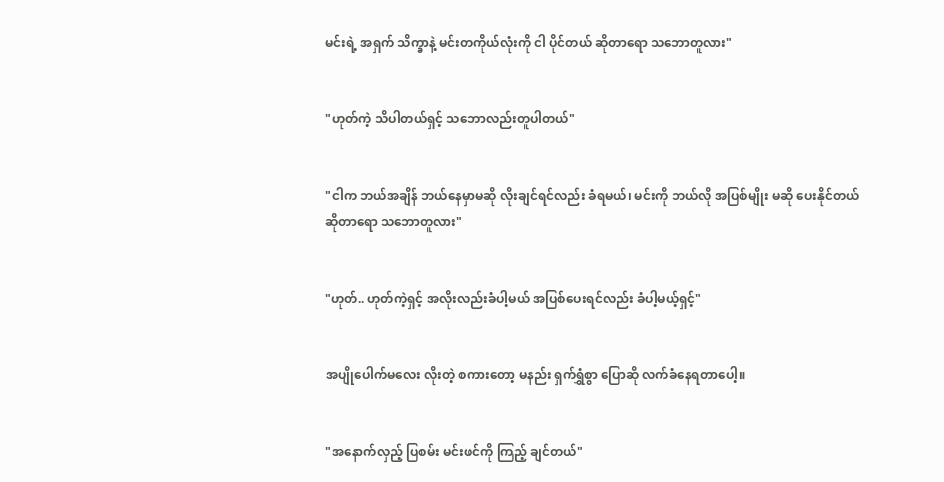မင်းရဲ့ အရှက် သိက္ခာနဲ့ မင်းတကိုယ်လုံးကို ငါ ပိုင်တယ် ဆိုတာရော သဘောတူလား"


"ဟုတ်ကဲ့ သိပါတယ်ရှင့် သဘောလည်းတူပါတယ်"


"ငါက ဘယ်အချိန် ဘယ်နေမှာမဆို လိုးချင်ရင်လည်း ခံရမယ်၊ မင်းကို ဘယ်လို အပြစ်မျိုး မဆို ပေးနိုင်တယ် ဆိုတာရော သဘောတူလား"


"ဟုတ်.. ဟုတ်ကဲ့ရှင့် အလိုးလည်းခံပါ့မယ် အပြစ်ပေးရင်လည်း ခံပါ့မယ့်ရှင့်"


အပျိုပေါက်မလေး လိုးတဲ့ စကားတော့ မနည်း ရှက်ရွှံစွာ ပြောဆို လက်ခံနေရတာပေါ့။


"အနောက်လှည့် ပြစမ်း မင်းဖင်ကို ကြည့် ချင်တယ်"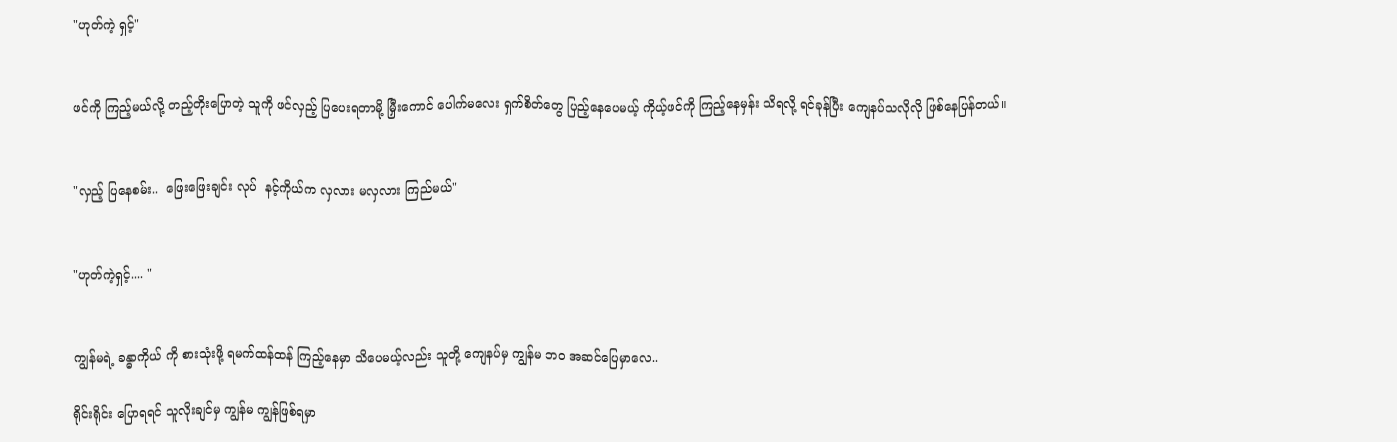"ဟုတ်ကဲ့ ရှင့်"


ဖင်ကို ကြည့်မယ်လို့ တည့်တိုးပြောတဲ့ သူကို ဖင်လှည့် ပြပေးရတာမို့ မြှီးကောင် ပေါက်မလေး ရှက်စိတ်တွေ ပြည့်နေပေမယ့် ကိုယ့်ဖင်ကို ကြည့်နေမှန်း သိရလို့ ရင်ခုန်ပြီး ကျေနပ်သလိုလို ဖြစ်နေပြန်တယ်။


"လှည့် ပြနေစမ်း..  ဖြေးဖြေးချင်း လုပ်  နင့်ကိုယ်က လှလား မလှလား ကြည်မယ်"


"ဟုတ်ကဲ့ရှင့်.... "


ကျွန်မရဲ့ ခန္ဓာကိုယ် ကို စားသုံးဖို့ ရမက်ထန်ထန် ကြည့်နေမှာ သိပေမယ့်လည်း သူတို့ ကျေနပ်မှ ကျွန်မ ဘဝ အဆင်ပြေမှာလေ..

ရိုင်းရိုင်း ပြောရရင် သူလိုးချင်မှ ကျွန်မ ကျွန်ဖြစ်ရမှာ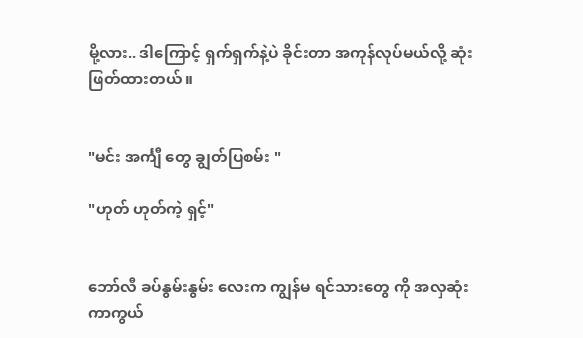မို့လား.. ဒါကြောင့် ရှက်ရှက်နဲ့ပဲ ခိုင်းတာ အကုန်လုပ်မယ်လို့ ဆုံးဖြတ်ထားတယ်။


"မင်း အင်္ကျီ တွေ ချွတ်ပြစမ်း "

"ဟုတ် ဟုတ်ကဲ့ ရှင့်"


ဘော်လီ ခပ်နွမ်းနွမ်း လေးက ကျွန်မ ရင်သားတွေ ကို အလှဆုံး ကာကွယ်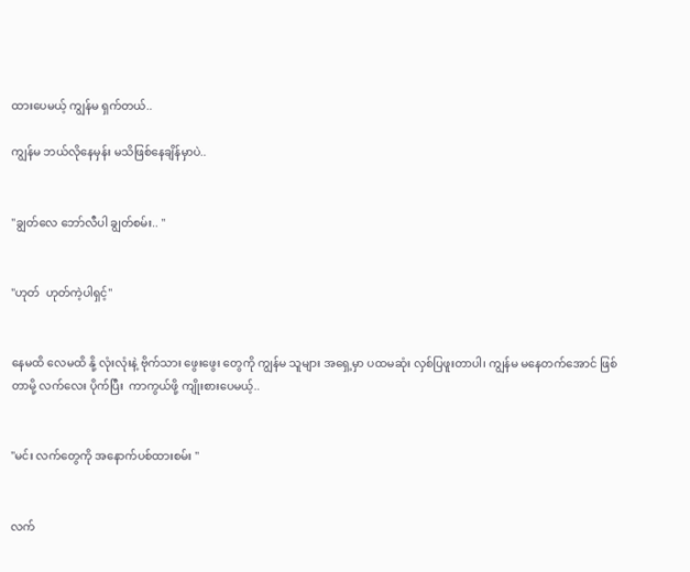ထားပေမယ့် ကျွန်မ ရှက်တယ်..

ကျွန်မ ဘယ်လိုနေမှန်း မသိဖြစ်နေချိန်မှာပဲ..


"ချွတ်လေ ဘော်လီပါ ချွတ်စမ်း.. "


"ဟုတ်  ဟုတ်ကဲ့ပါရှင့်"


နေမထိ လေမထိ နို့ လုံးလုံးနဲ့ ဗိုက်သား ဖွေးဖွေး တွေကို ကျွန်မ သူများ အရှေ့မှာ ပထမဆုံး လှစ်ပြဖူးတာပါ၊ ကျွန်မ မနေတက်အောင် ဖြစ်တာမို့ လက်လေး ပိုက်ပြီး  ကာကွယ်ဖို့ ကျိုးစားပေမယ့်..


"မင်း လက်တွေကို အနောက်ပစ်ထားစမ်း "


လက်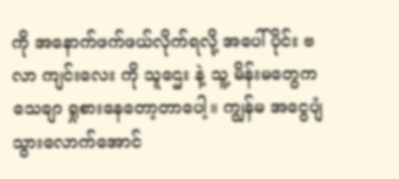ကို အနောက်ဖက်ဖယ်လိုက်ရလို့ အပေါ်ပိုင်း ဗလာ ကျင်းလေး ကို သူဌေး နဲ့ သူ့ မိန်းမတွေက သေချာ ရှုစားနေတော့တာပေါ့။ ကျွန်မ အငွေပျံသွားလောက်အောင်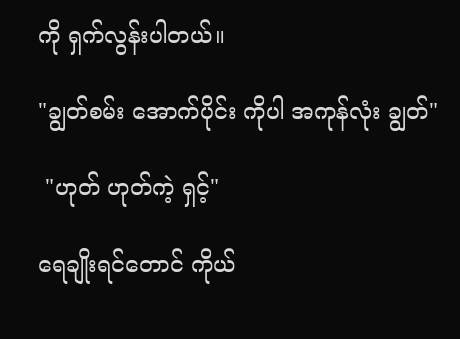ကို ရှက်လွန်းပါတယ်။

"ချွတ်စမ်း အောက်ပိုင်း ကိုပါ အကုန်လုံး ချွတ်"

 "ဟုတ် ဟုတ်ကဲ့ ရှင့်"

ရေချိုးရင်တောင် ကိုယ်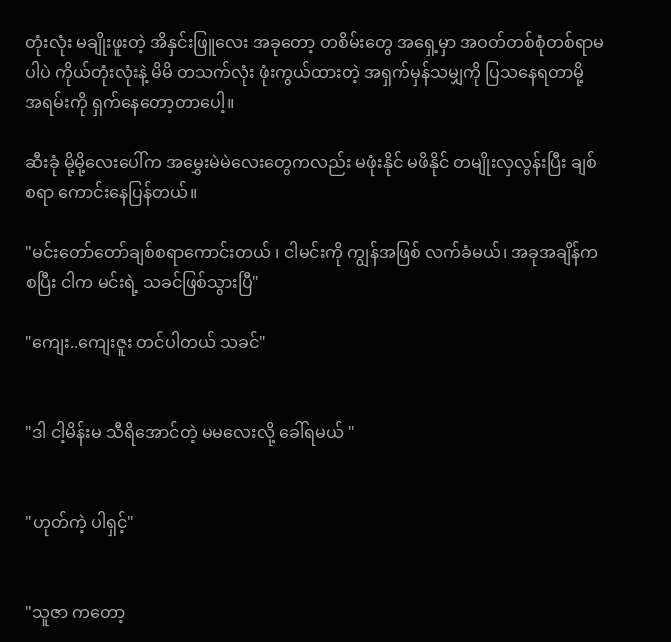တုံးလုံး မချိုးဖူးတဲ့ အိနှင်းဖြူလေး အခုတော့ တစိမ်းတွေ အရှေ့မှာ အဝတ်တစ်စုံတစ်ရာမပါပဲ ကိုယ်တုံးလုံးနဲ့ မိမိ တသက်လုံး ဖုံးကွယ်ထားတဲ့ အရှက်မှန်သမျှကို ပြသနေရတာမို့ အရမ်းကို ရှက်နေတော့တာပေါ့။

ဆီးခုံ မို့မို့လေးပေါ်က အမွှေးမဲမဲလေးတွေကလည်း မဖုံးနိုင် မဖိနိုင် တမျိုးလှလွန်းပြီး ချစ်စရာ ကောင်းနေပြန်တယ်။

"မင်းတော်တော်ချစ်စရာကောင်းတယ် ၊ ငါမင်းကို ကျွန်အဖြစ် လက်ခံမယ်၊ အခုအချိန်က စပြီး ငါက မင်းရဲ့ သခင်ဖြစ်သွားပြီ"

"ကျေး..ကျေးဇူး တင်ပါတယ် သခင်"


"ဒါ ငါ့မိန်းမ သီရိအောင်တဲ့ မမလေးလို့ ခေါ်ရမယ် "


"ဟုတ်ကဲ့ ပါရှင့်"


"သူဇာ ကတော့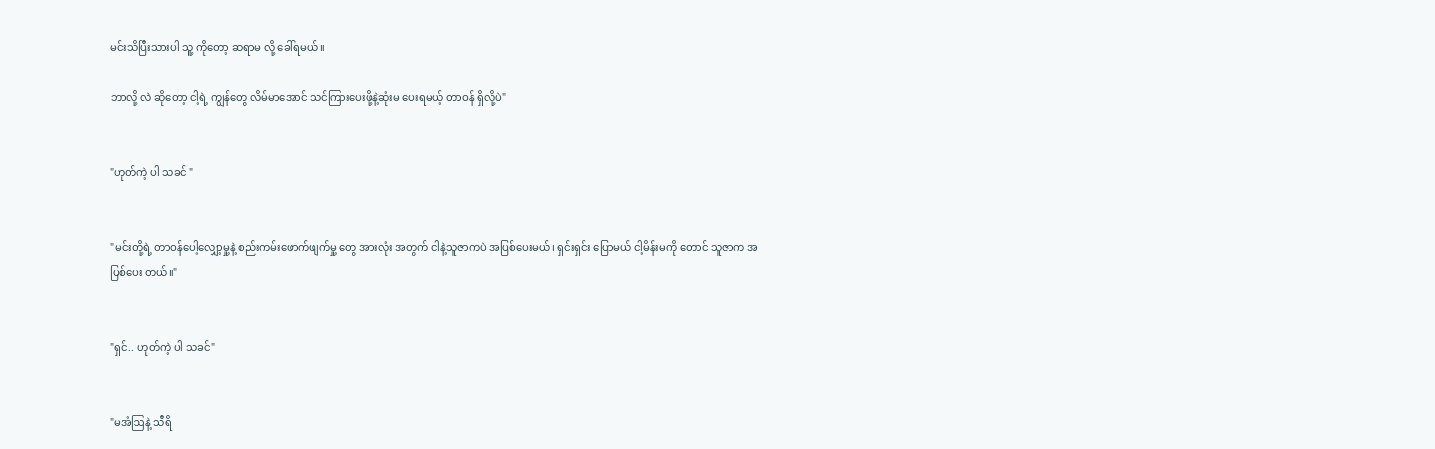မင်းသိပြီးသားပါ သူ့ ကိုတော့ ဆရာမ လို့ ခေါ်ရမယ်။

ဘာလို့ လဲ ဆိုတော့ ငါ့ရဲ့ ကျွန်တွေ လိမ်မာအောင် သင်ကြားပေးဖို့နဲ့ဆုံးမ ပေးရမယ့် တာဝန် ရှိလို့ပဲ"


"ဟုတ်ကဲ့ ပါ သခင် "


"မင်းတို့ရဲ့ တာဝန်ပေါ့လျှော့မှု့နဲ့ စည်းကမ်းဖောက်ဖျက်မှု့ တွေ အားလုံး အတွက် ငါနဲ့သူဇာကပဲ အပြစ်ပေးမယ်၊ ရှင်းရှင်း ပြောမယ် ငါ့မိန်းမကို တောင် သူဇာက အပြစ်ပေး တယ်။"


"ရှင်.. ဟုတ်ကဲ့ ပါ သခင်"


"မအံဩနဲ့ သီရိ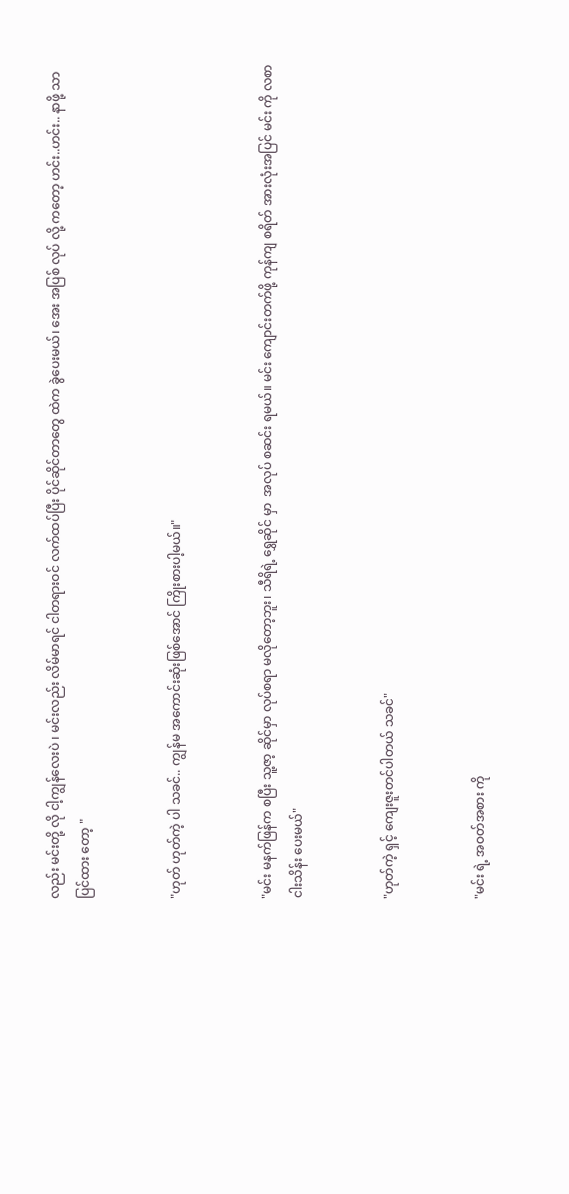လည်း မင်းတို့ လို ငါ့ကျွန်လေးပဲ ၊ မင်းလည်း လိမ်မာရင် ငါတရားဝင် လက်ထပ်ပြီး ပိုင်ဆိုင်တာတွေ ထဲက ခွဲပေးမယ်၊ အေး အပြစ် လုပ် လို့ ကတော့ ဟင်း..ဟင်း.. နာဖို့ သာ ပြင်ထား တော့ "


"ဟုတ် ဟုတ်ကဲ့ ပါ သခင်.. ကျွန်မ အကောင်းဆုံးဖြစ်အောင် ကြိုးစားပါ့မယ်။"


"မင်း မနက်ဖြန်က စပြီး သူ့ဇာ့ ဆိုင်မှာ လုပ်စရာ မလိုတော့ဘူး၊ သီရိရဲ့ ရွှေဆိုင် မှာ  အလုပ် စဆင်း ရမယ်။ မင်း ကျောင်းတက်ဖို့ ကုန်ကျ စရိတ် အားလုံးအပြင် မင်း ကို လစာ ငါးသိန်း ပေးမယ်"


"ဟုတ်ကဲ့ ရှင့် ကျေးဇူးတင်ပါတယ် သခင်"


"မင်း ရဲ့ အဝတ်အစား ကို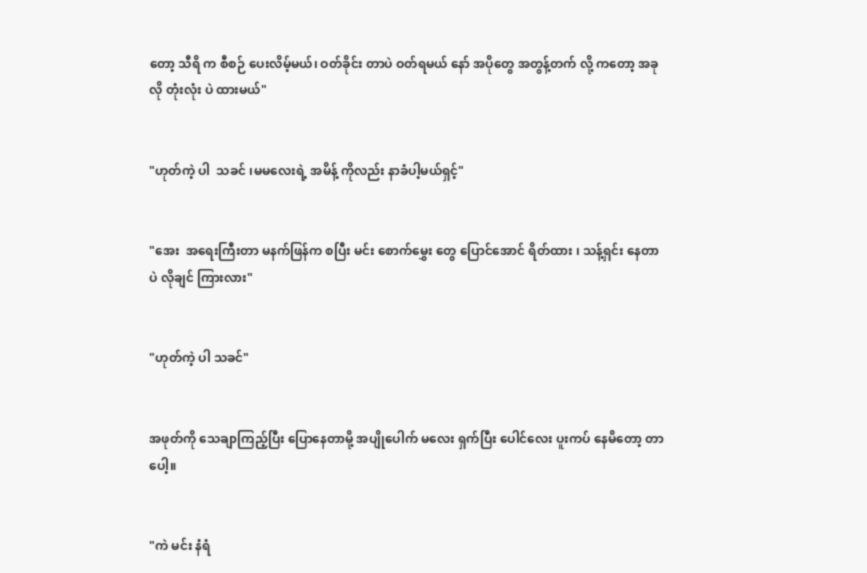တော့ သီရိ က စီစဉ် ပေးလိမ့်မယ်၊ ဝတ်ခိုင်း တာပဲ ဝတ်ရမယ် နော် အပိုတွေ အတွန့်တက် လို့ ကတော့ အခုလို တုံးလုံး ပဲ ထားမယ်"


"ဟုတ်ကဲ့ ပါ  သခင် ၊မမလေးရဲ့ အမိန့် ကိုလည်း နာခံပါ့မယ်ရှင့်"


"အေး  အရေးကြီးတာ မနက်ဖြန်က စပြီး မင်း စောက်မွှေး တွေ ပြောင်အောင် ရိတ်ထား ၊ သန့်ရှင်း နေတာပဲ လိုချင် ကြားလား"


"ဟုတ်ကဲ့ ပါ သခင်"


အဖုတ်ကို သေချာကြည့်ပြီး ပြောနေတာမို့ အပျိုပေါက် မလေး ရှက်ပြီး ပေါင်လေး ပူးကပ် နေမိတော့ တာပေါ့။


"ကဲ မင်း နံရံ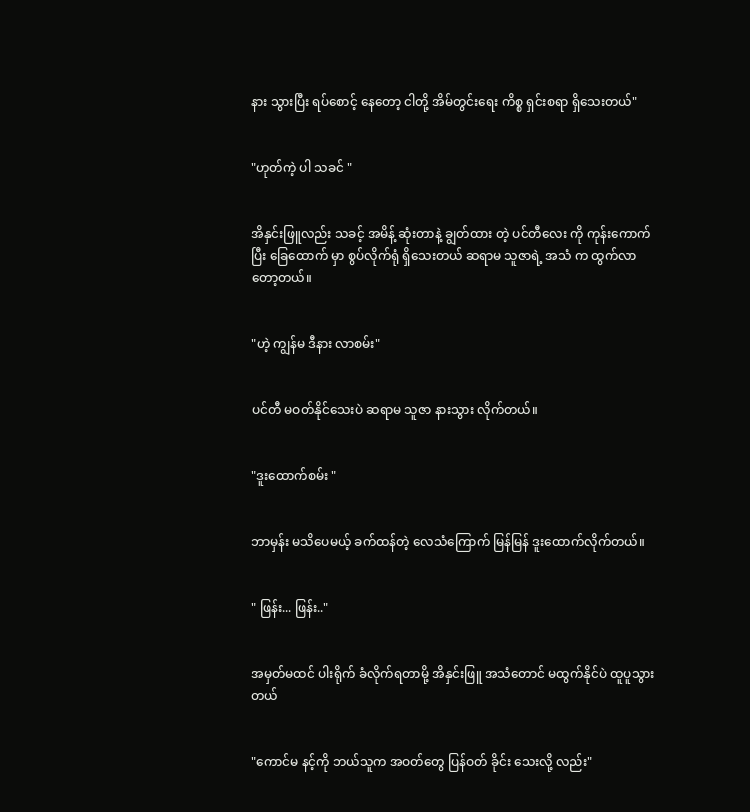နား သွားပြီး ရပ်စောင့် နေတော့ ငါတို့ အိမ်တွင်းရေး ကိစ္စ ရှင်းစရာ ရှိသေးတယ်"


"ဟုတ်ကဲ့ ပါ သခင် "


အိနှင်းဖြူလည်း သခင့် အမိန့် ဆုံးတာနဲ့ ချွတ်ထား တဲ့ ပင်တီလေး ကို ကုန်းကောက်ပြီး ခြေထောက် မှာ စွပ်လိုက်ရုံ ရှိသေးတယ် ဆရာမ သူဇာရဲ့ အသံ က ထွက်လာတော့တယ်။


"ဟဲ့ ကျွန်မ ဒီနား လာစမ်း"


ပင်တီ မဝတ်နိုင်သေးပဲ ဆရာမ သူဇာ နားသွား လိုက်တယ်။


"ဒူးထောက်စမ်း "


ဘာမှန်း မသိပေမယ့် ခက်ထန်တဲ့ လေသံကြောက် မြန်မြန် ဒူးထောက်လိုက်တယ်။


" ဖြန်း... ဖြန်း.."


အမှတ်မထင် ပါးရိုက် ခံလိုက်ရတာမို့ အိနှင်းဖြူ အသံတောင် မထွက်နိုင်ပဲ ထူပူသွားတယ်


"ကောင်မ နင့်ကို ဘယ်သူက အဝတ်တွေ ပြန်ဝတ် ခိုင်း သေးလို့ လည်း"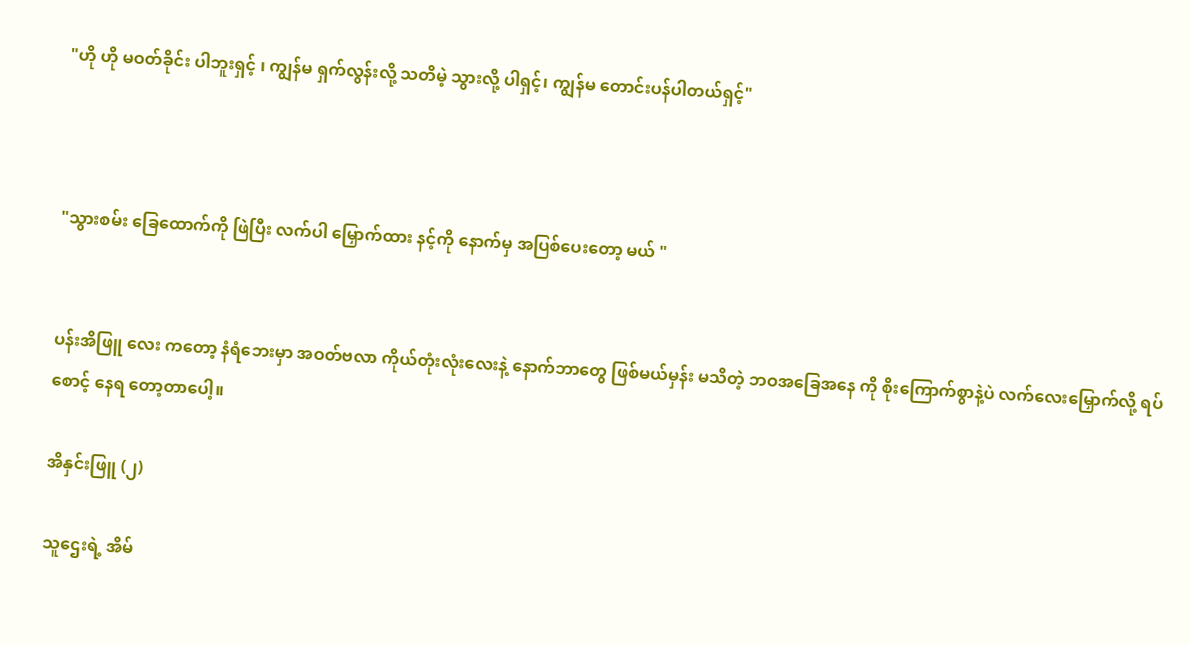"ဟို ဟို မဝတ်ခိုင်း ပါဘူးရှင့် ၊ ကျွန်မ ရှက်လွန်းလို့ သတိမဲ့ သွားလို့ ပါရှင့်၊ ကျွန်မ တောင်းပန်ပါတယ်ရှင့်"



"သွားစမ်း ခြေထောက်ကို ဖြဲပြီး လက်ပါ မြှောက်ထား နင့်ကို နောက်မှ အပြစ်ပေးတော့ မယ် "


ပန်းအိဖြူ လေး ကတော့ နံရံဘေးမှာ အဝတ်ဗလာ ကိုယ်တုံးလုံးလေးနဲ့ နောက်ဘာတွေ ဖြစ်မယ်မှန်း မသိတဲ့ ဘဝအခြေအနေ ကို စိုးကြောက်စွာနဲ့ပဲ လက်လေးမြှောက်လို့ ရပ်စောင့် နေရ တော့တာပေါ့။

အိနှင်းဖြူ (၂)

သူဌေးရဲ့ အိမ်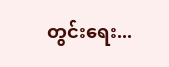တွင်းရေး...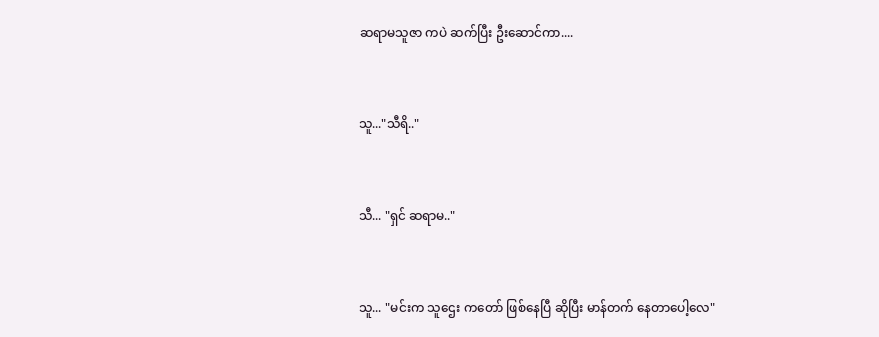ဆရာမသူဇာ ကပဲ ဆက်ပြီး ဦးဆောင်ကာ....


သူ..."သီရိ.."


သီ... "ရှင် ဆရာမ.."


သူ... "မင်းက သူဌေး ကတော် ဖြစ်နေပြီ ဆိုပြီး မာန်တက် နေတာပေါ့လေ"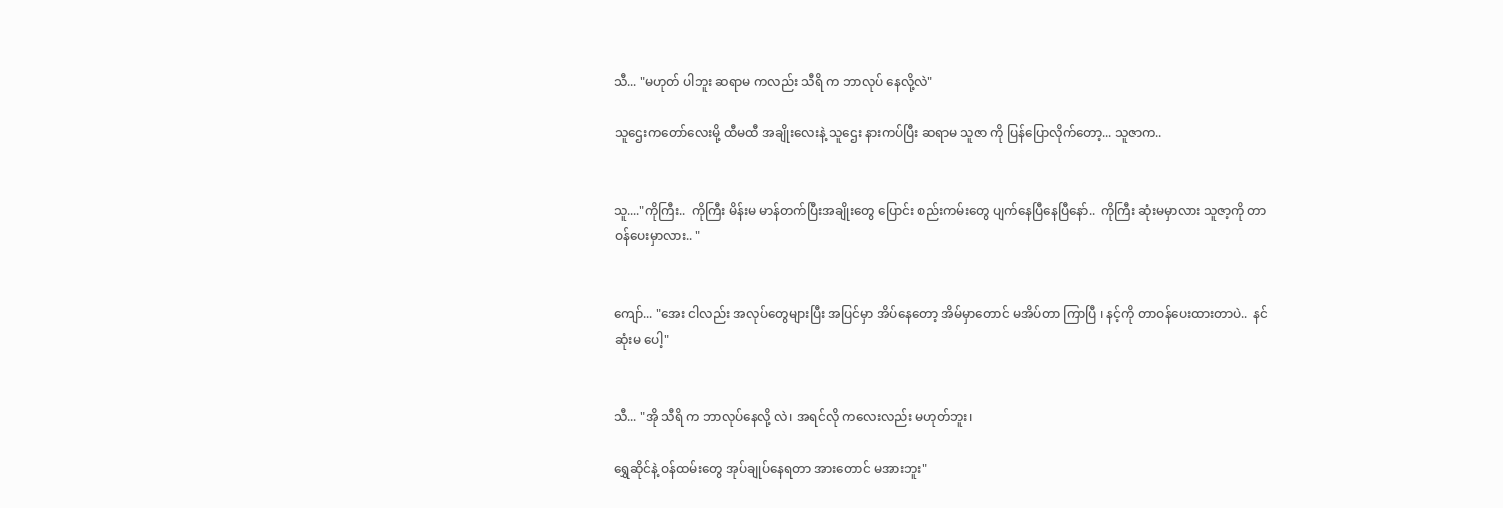သီ... "မဟုတ် ပါဘူး ဆရာမ ကလည်း သီရိ က ဘာလုပ် နေလို့လဲ"

သူဌေးကတော်လေးမို့ ထီမထီ အချိုးလေးနဲ့ သူဌေး နားကပ်ပြီး ဆရာမ သူဇာ ကို ပြန်ပြောလိုက်တော့... သူဇာက..


သူ...."ကိုကြီး..  ကိုကြီး မိန်းမ မာန်တက်ပြီးအချိုးတွေ ပြောင်း စည်းကမ်းတွေ ပျက်နေပြီနေပြီနော်..  ကိုကြီး ဆုံးမမှာလား သူဇာ့ကို တာဝန်ပေးမှာလား.. "


ကျော်... "အေး ငါလည်း အလုပ်တွေများပြီး အပြင်မှာ အိပ်နေတော့ အိမ်မှာတောင် မအိပ်တာ ကြာပြီ ၊ နင့်ကို တာဝန်ပေးထားတာပဲ..  နင်ဆုံးမ ပေါ့"


သီ... "အို သီရိ က ဘာလုပ်နေလို့ လဲ၊ အရင်လို ကလေးလည်း မဟုတ်ဘူး၊

ရွှေဆိုင်နဲ့ ဝန်ထမ်းတွေ အုပ်ချုပ်နေရတာ အားတောင် မအားဘူး"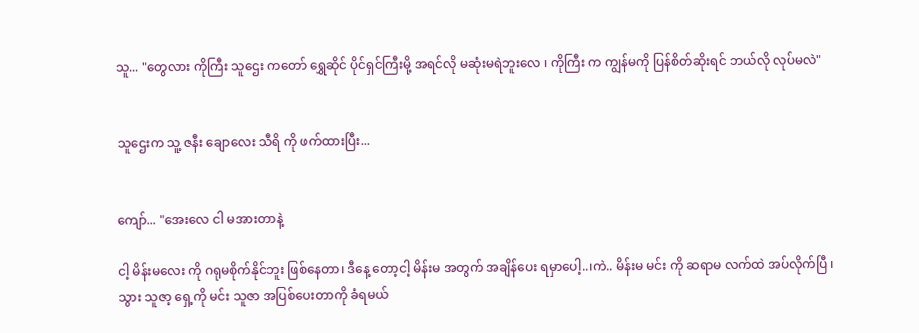သူ... "တွေလား ကိုကြီး သူဌေး ကတော် ရွှေဆိုင် ပိုင်ရှင်ကြီးမို့ အရင်လို မဆုံးမရဲဘူးလေ ၊ ကိုကြီး က ကျွန်မကို ပြန်စိတ်ဆိုးရင် ဘယ်လို လုပ်မလဲ"


သူဌေးက သူ့ ဇနီး ချောလေး သီရိ ကို ဖက်ထားပြီး...


ကျော်... "အေးလေ ငါ မအားတာနဲ့

ငါ့ မိန်းမလေး ကို ဂရုမစိုက်နိုင်ဘူး ဖြစ်နေတာ၊ ဒီနေ့ တော့ငါ့ မိန်းမ အတွက် အချိန်ပေး ရမှာပေါ့..၊ကဲ.. မိန်းမ မင်း ကို ဆရာမ လက်ထဲ အပ်လိုက်ပြီ ၊ သွား သူဇာ့ ရှေ့ကို မင်း သူဇာ အပြစ်ပေးတာကို ခံရမယ်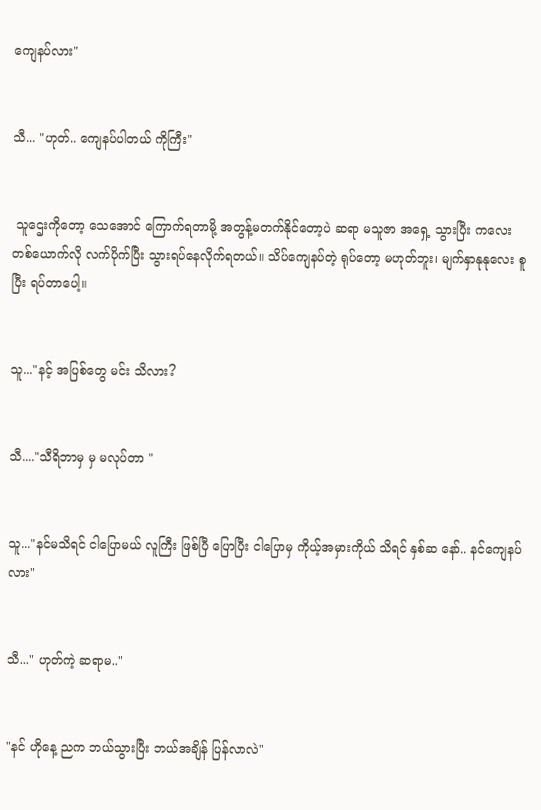ကျေနပ်လား"


သီ... "ဟုတ်.. ကျေနပ်ပါတယ် ကိုကြီး"


 သူဌေးကိုတော့ သေအောင် ကြောက်ရတာမို့ အတွန့်မတက်နိုင်တော့ပဲ ဆရာ မသူဇာ အရှေ့ သွားပြီး ကလေး တစ်ယောက်လို လက်ပိုက်ပြီး သွားရပ်နေလိုက်ရတယ်။ သိပ်ကျေနပ်တဲ့ ရုပ်တော့ မဟုတ်ဘူး၊ မျက်နှာနုနုလေး စူပြီး ရပ်တာပေါ့။


သူ..."နင့် အပြစ်တွေ မင်း သိလား?


သီ...."သီရိဘာမှ မှ မလုပ်တာ "


သူ..."နင်မသိရင် ငါပြောမယ် လူကြီး ဖြစ်ပြီ ပြောပြီး ငါပြောမှ ကိုယ့်အမှားကိုယ် သိရင် နှစ်ဆ နော်.. နင်ကျေနပ်လား"


သီ..." ဟုတ်ကဲ့ ဆရာမ.."


"နင် ဟိုနေ့ ညက ဘယ်သွားပြီး ဘယ်အချိန် ပြန်လာလဲ"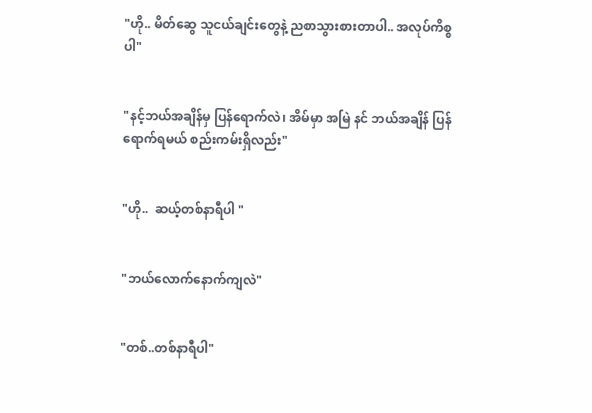"ဟို.. မိတ်ဆွေ သူငယ်ချင်းတွေနဲ့ ညစာသွားစားတာပါ.. အလုပ်ကိစ္စပါ"


"နင့်ဘယ်အချိန်မှ ပြန်ရောက်လဲ၊ အိမ်မှာ အမြဲ နင် ဘယ်အချိန် ပြန်ရောက်ရမယ် စည်းကမ်းရှိလည်း"


"ဟို..  ဆယ့်တစ်နာရီပါ "


"ဘယ်လောက်နောက်ကျလဲ"


"တစ်..တစ်နာရီပါ"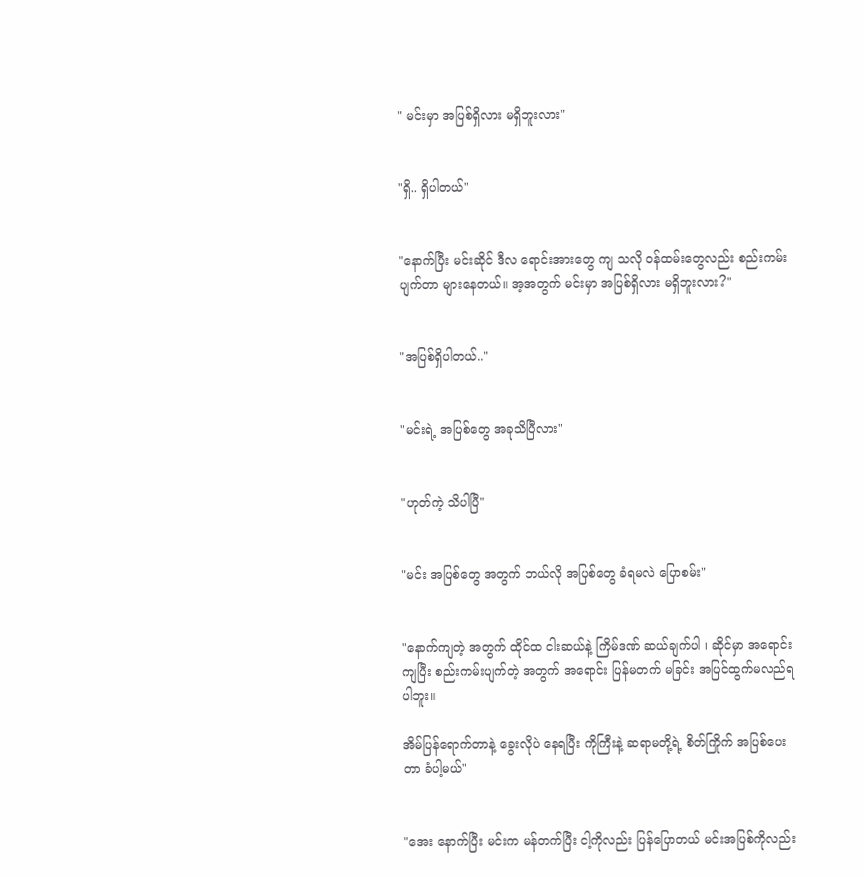" မင်းမှာ အပြစ်ရှိလား မရှိဘူးလား"


"ရှိ.. ရှိပါတယ်"


"နောက်ပြီး မင်းဆိုင် ဒီလ ရောင်းအားတွေ ကျ သလို ဝန်ထမ်းတွေလည်း စည်းကမ်း ပျက်တာ များနေတယ်။ အ့အတွက် မင်းမှာ အပြစ်ရှိလား မရှိဘူးလား?"


"အပြစ်ရှိပါတယ်.."


"မင်းရဲ့ အပြစ်တွေ အခုသိပြီလား"


"ဟုတ်ကဲ့ သိပါပြီ"


"မင်း အပြစ်တွေ အတွက် ဘယ်လို အပြစ်တွေ ခံရမလဲ ပြောစမ်း"


"နောက်ကျတဲ့ အတွက် ထိုင်ထ ငါးဆယ်နဲ့ ကြိမ်ဒဏ် ဆယ်ချက်ပါ ၊ ဆိုင်မှာ အရောင်းကျပြီး စည်းကမ်းပျက်တဲ့ အတွက် အရောင်း ပြန်မတက် မခြင်း အပြင်ထွက်မလည်ရပါဘူး။

အိမ်ပြန်ရောက်တာနဲ့ ခွေးလိုပဲ နေရပြီး ကိုကြီးနဲ့ ဆရာမတို့ရဲ့ စိတ်ကြိုက် အပြစ်ပေးတာ ခံပါ့မယ်"


"အေး နောက်ပြီး မင်းက မန်တက်ပြီး ငါ့ကိုလည်း ပြန်ပြောတယ် မင်းအပြစ်ကိုလည်း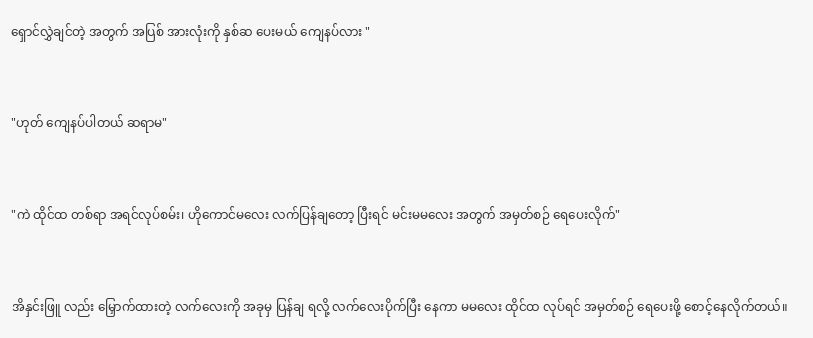ရှောင်လွှဲချင်တဲ့ အတွက် အပြစ် အားလုံးကို နှစ်ဆ ပေးမယ် ကျေနပ်လား "


"ဟုတ် ကျေနပ်ပါတယ် ဆရာမ"


"ကဲ ထိုင်ထ တစ်ရာ အရင်လုပ်စမ်း၊ ဟိုကောင်မလေး လက်ပြန်ချတော့ ပြီးရင် မင်းမမလေး အတွက် အမှတ်စဉ် ရေပေးလိုက်"


အိနှင်းဖြူ လည်း မြှောက်ထားတဲ့ လက်လေးကို အခုမှ ပြန်ချ ရလို့ လက်လေးပိုက်ပြီး နေကာ မမလေး ထိုင်ထ လုပ်ရင် အမှတ်စဉ် ရေပေးဖို့ စောင့်နေလိုက်တယ်။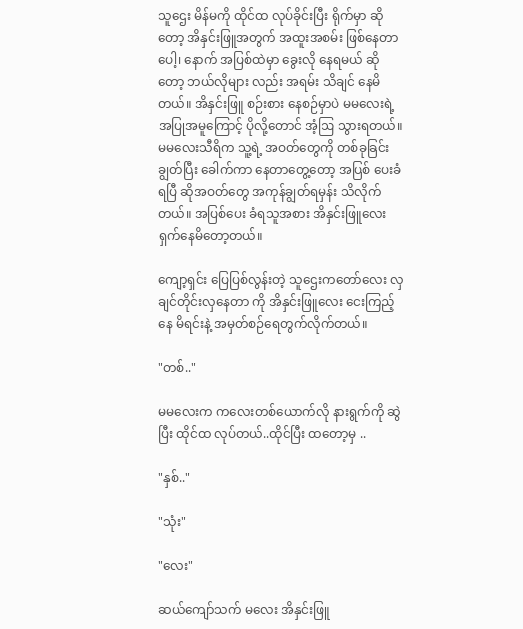သူဌေး မိန်မကို ထိုင်ထ လုပ်ခိုင်းပြီး ရိုက်မှာ ဆိုတော့ အိနှင်းဖြူအတွက် အထူးအစမ်း ဖြစ်နေတာပေါ့၊ နောက် အပြစ်ထဲမှာ ခွေးလို နေရမယ် ဆိုတော့ ဘယ်လိုများ လည်း အရမ်း သိချင် နေမိတယ်။ အိနှင်းဖြူ စဉ်းစား နေစဉ်မှာပဲ မမလေးရဲ့ အပြုအမူကြောင့် ပိုလို့တောင် အံ့ဩ သွားရတယ်။ မမလေးသီရိက သူ့ရဲ့ အဝတ်တွေကို တစ်ခုခြင်း ချွတ်ပြီး ခေါက်ကာ နေတာတွေ့တော့ အပြစ် ပေးခံရပြီ ဆိုအဝတ်တွေ အကုန်ချွတ်ရမှန်း သိလိုက်တယ်။ အပြစ်ပေး ခံရသူအစား အိနှင်းဖြူလေး ရှက်နေမိတော့တယ်။

ကျော့ရှင်း ပြေပြစ်လွန်းတဲ့ သူဌေးကတော်လေး လှချင်တိုင်းလှနေတာ ကို အိနှင်းဖြူလေး ငေးကြည့်နေ မိရင်းနဲ့ အမှတ်စဉ်ရေတွက်လိုက်တယ်။

"တစ်.."

မမလေးက ကလေးတစ်ယောက်လို နားရွက်ကို ဆွဲပြီး ထိုင်ထ လုပ်တယ်..ထိုင်ပြီး ထတော့မှ ..

"နှစ်.."

"သုံး"

"လေး"

ဆယ်ကျော်သက် မလေး အိနှင်းဖြူ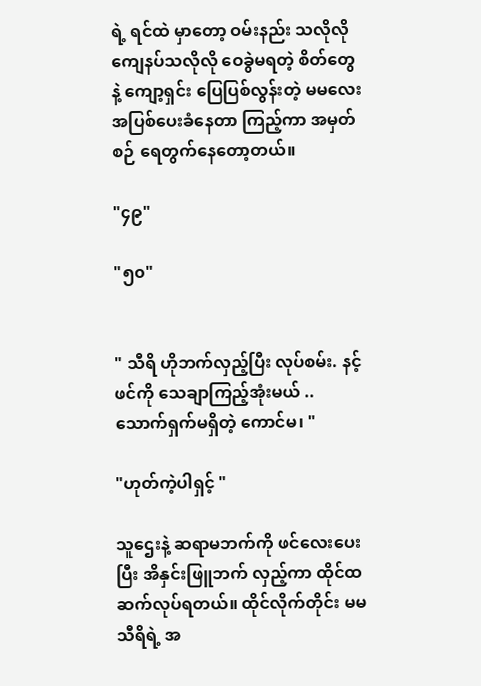ရဲ့ ရင်ထဲ မှာတော့ ဝမ်းနည်း သလိုလို ကျေနပ်သလိုလို ဝေခွဲမရတဲ့ စိတ်တွေနဲ့ ကျော့ရှင်း ပြေပြစ်လွန်းတဲ့ မမလေး အပြစ်ပေးခံနေတာ ကြည့်ကာ အမှတ်စဉ် ရေတွက်နေတော့တယ်။

"၄၉"

"၅၀"


" သီရိ ဟိုဘက်လှည့်ပြီး လုပ်စမ်း. နင့်ဖင်ကို သေချာကြည့်အုံးမယ် .. သောက်ရှက်မရှိတဲ့ ကောင်မ၊ "

"ဟုတ်ကဲ့ပါရှင့် "

သူဌေးနဲ့ ဆရာမဘက်ကို ဖင်လေးပေးပြီး အိနှင်းဖြူဘက် လှည့်ကာ ထိုင်ထ ဆက်လုပ်ရတယ်။ ထိုင်လိုက်တိုင်း မမသီရိရဲ့ အ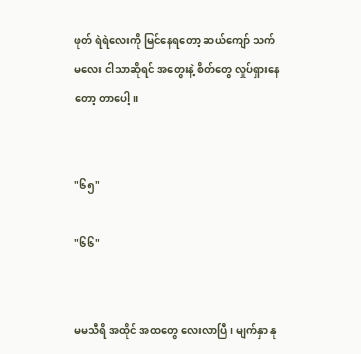ဖုတ် ရဲရဲလေးကို မြင်နေရတော့ ဆယ်ကျော် သက်မလေး ငါသာဆိုရင် အတွေးနဲ့ စိတ်တွေ လှုပ်ရှားနေတော့ တာပေါ့။


"၆၅"

"၆၆"


မမသီရိ အထိုင် အထတွေ လေးလာပြီ၊ မျက်နှာ နု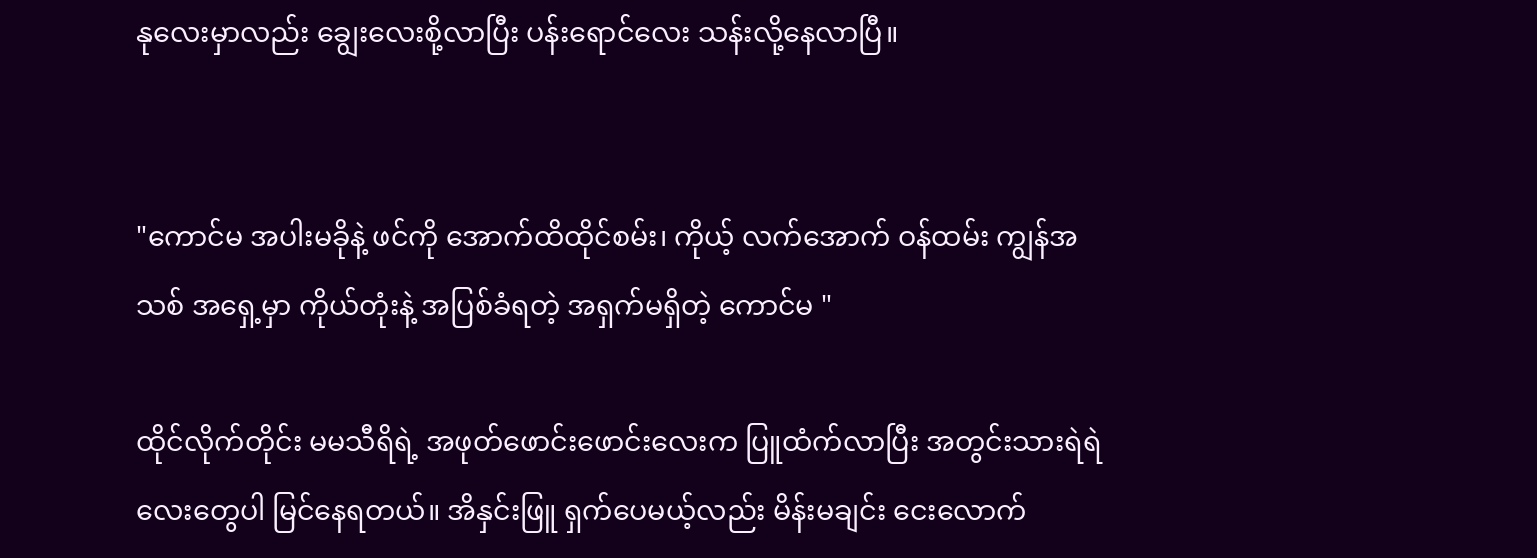နုလေးမှာလည်း ချွေးလေးစို့လာပြီး ပန်းရောင်လေး သန်းလို့နေလာပြီ။


"ကောင်မ အပါးမခိုနဲ့ ဖင်ကို အောက်ထိထိုင်စမ်း၊ ကိုယ့် လက်အောက် ဝန်ထမ်း ကျွန်အသစ် အရှေ့မှာ ကိုယ်တုံးနဲ့ အပြစ်ခံရတဲ့ အရှက်မရှိတဲ့ ကောင်မ "

ထိုင်လိုက်တိုင်း မမသီရိရဲ့ အဖုတ်ဖောင်းဖောင်းလေးက ပြူထံက်လာပြီး အတွင်းသားရဲရဲလေးတွေပါ မြင်နေရတယ်။ အိနှင်းဖြူ ရှက်ပေမယ့်လည်း မိန်းမချင်း ငေးလောက်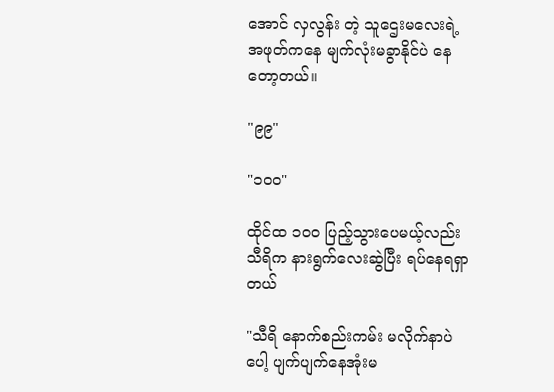အောင် လှလွန်း တဲ့ သူဌေးမလေးရဲ့ အဖုတ်ကနေ မျက်လုံးမခွာနိုင်ပဲ နေတော့တယ်။

"၉၉"

"၁၀၀"

ထိုင်ထ ၁၀၀ ပြည့်သွားပေမယ့်လည်း သီရိက နားရွက်လေးဆွဲပြီး ရပ်နေရရှာတယ်

"သီရိ နောက်စည်းကမ်း မလိုက်နာပဲ ပေါ့ ပျက်ပျက်နေအုံးမ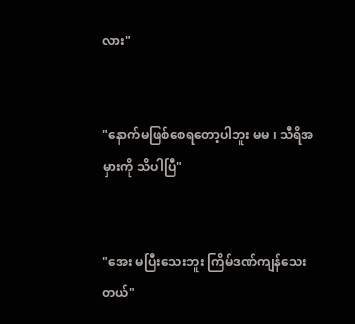လား"


"နောက်မဖြစ်စေရတော့ပါဘူး မမ ၊ သီရိအမှားကို သိပါပြီ"


"အေး မပြီးသေးဘူး ကြိမ်ဒဏ်ကျန်သေးတယ်"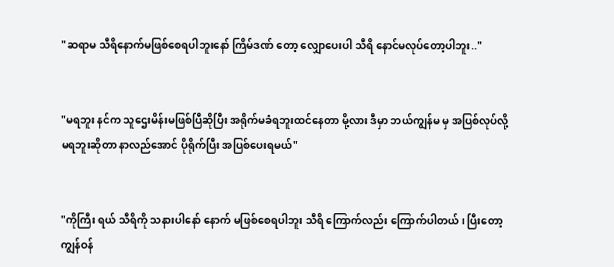"ဆရာမ သီရိနောက်မဖြစ်စေရပါဘူးနော် ကြိမ်ဒဏ် တော့ လျှောပေးပါ သီရိ နောင်မလုပ်တော့ပါဘူး.."


"မရဘူး နင်က သူဌေးမိန်းမဖြစ်ပြီဆိုပြီး အရိုက်မခံရဘူးထင်နေတာ မို့လား ဒီမှာ ဘယ်ကျွန်မ မှ အပြစ်လုပ်လို့ မရဘူးဆိုတာ နာလည်အောင် ပိုရိုက်ပြီး အပြစ်ပေးရမယ်"


"ကိုကြီး ရယ် သီရိကို သနားပါနော် နောက် မဖြစ်စေရပါဘူး သီရိ ကြောက်လည်း ကြောက်ပါတယ် ၊ ပြီးတော့ ကျွန်ဝန်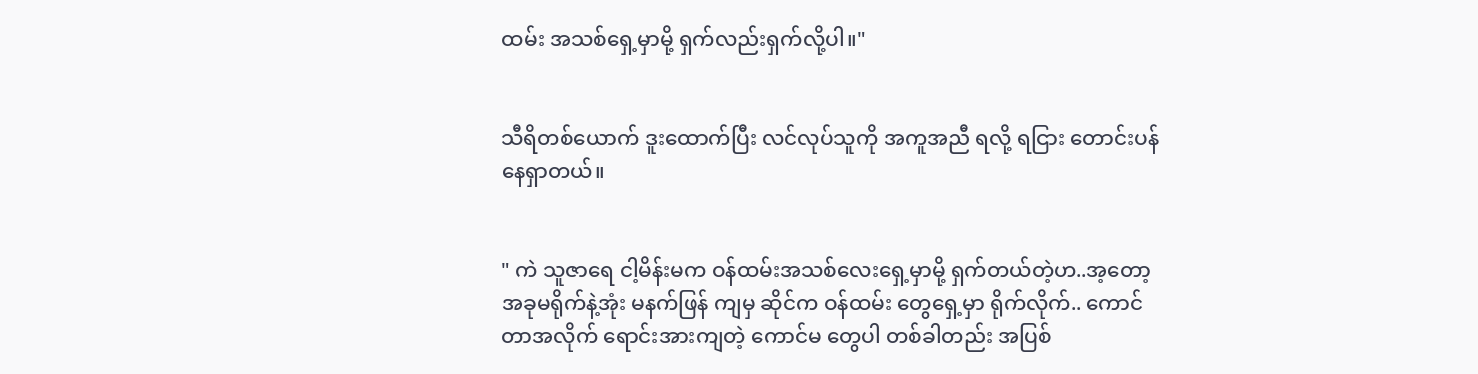ထမ်း အသစ်ရှေ့မှာမို့ ရှက်လည်းရှက်လို့ပါ။"


သီရိတစ်ယောက် ဒူးထောက်ပြီး လင်လုပ်သူကို အကူအညီ ရလို့ ရငြား တောင်းပန်နေရှာတယ်။


" ကဲ သူဇာရေ ငါ့မိန်းမက ဝန်ထမ်းအသစ်လေးရှေ့မှာမို့ ရှက်တယ်တဲ့ဟ..အ့တော့ အခုမရိုက်နဲ့အုံး မနက်ဖြန် ကျမှ ဆိုင်က ဝန်ထမ်း တွေရှေ့မှာ ရိုက်လိုက်.. ကောင်တာအလိုက် ရောင်းအားကျတဲ့ ကောင်မ တွေပါ တစ်ခါတည်း အပြစ်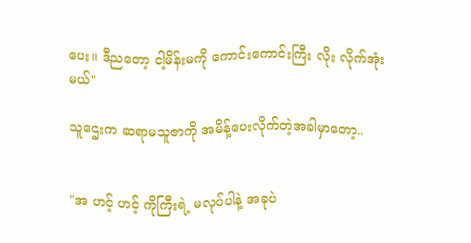ပေး။ ဒီညတော့ ငါ့မိန်းမကို ကောင်းကောင်းကြီး လိုး လိုက်အုံးမယ်"

သူဌေးက ဆရာမသူဇာကို အမိန့်ပေးလိုက်တဲ့အခါမှာတော့..


"အ ဟင့် ဟင့် ကိုကြီးရဲ့ မလုပ်ပါနဲ့ အခုပဲ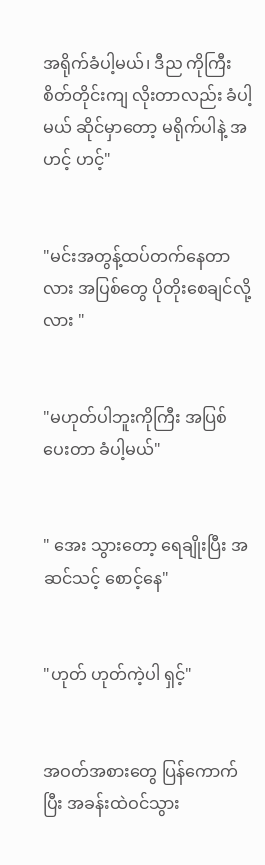အရိုက်ခံပါ့မယ်၊ ဒီည ကိုကြီး စိတ်တိုင်းကျ လိုးတာလည်း ခံပါ့မယ် ဆိုင်မှာတော့ မရိုက်ပါနဲ့ အဟင့် ဟင့်"


"မင်းအတွန့်ထပ်တက်နေတာလား အပြစ်တွေ ပိုတိုးစေချင်လို့လား "


"မဟုတ်ပါဘူးကိုကြီး အပြစ်ပေးတာ ခံပါ့မယ်"


" အေး သွားတော့ ရေချိုးပြီး အဆင်သင့် စောင့်နေ"


"ဟုတ် ဟုတ်ကဲ့ပါ ရှင့်"


အဝတ်အစားတွေ ပြန်ကောက်ပြီး အခန်းထဲဝင်သွား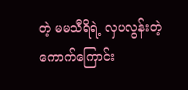တဲ့ မမသီရိရဲ့ လှပလွန်းတဲ့ ကောက်ကြောင်း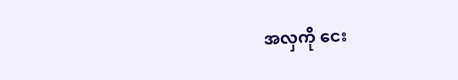အလှကို ငေး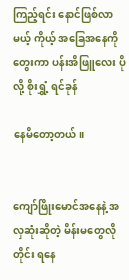ကြည့်ရင်း နောင်ဖြစ်လာမယ့် ကိုယ့် အခြေအနေကို တွေးကာ ပန်းအိဖြူလေး ပိုလို့ စိုးရွှံ့ ရင်ခုန်

နေမိတော့တယ်။


ကျော်ဖြိုးမောင်အနေနဲ့ အလှဆုံးဆိုတဲ့ မိန်းမတွေလိုတိုင်း ရနေ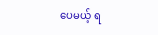ပေမယ့် ရ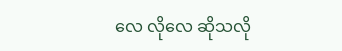လေ လိုလေ ဆိုသလို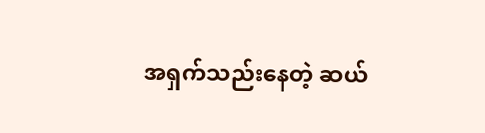အရှက်သည်းနေတဲ့ ဆယ်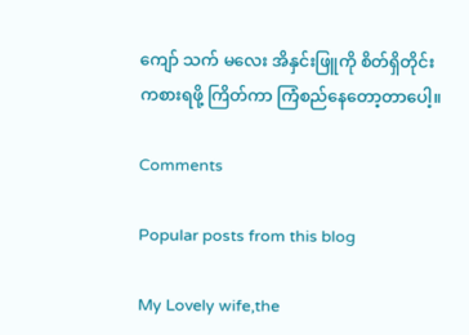ကျော် သက် မလေး အိနှင်းဖြူကို စိတ်ရှိတိုင်း ကစားရဖို့ ကြိတ်ကာ ကြံစည်နေတော့တာပေါ့။

Comments

Popular posts from this blog

My Lovely wife,the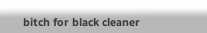bitch for black cleaner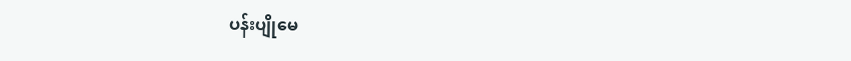ပန်းပျိုမေ